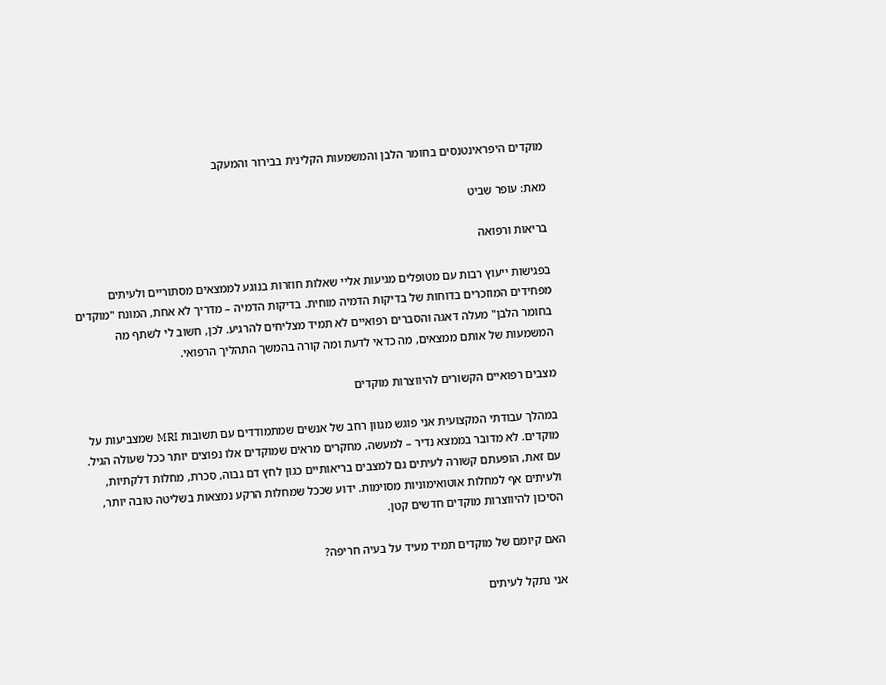מוקדים היפראינטנסים בחומר הלבן והמשמעות הקלינית בבירור והמעקב

מאת: עופר שביט

בריאות ורפואה

בפגישות ייעוץ רבות עם מטופלים מגיעות אליי שאלות חוזרות בנוגע לממצאים מסתוריים ולעיתים מפחידים המוזכרים בדוחות של בדיקות הדמיה מוחית. בדיקות הדמיה – מדריך לא אחת, המונח "מוקדים בחומר הלבן" מעלה דאגה והסברים רפואיים לא תמיד מצליחים להרגיע. לכן, חשוב לי לשתף מה המשמעות של אותם ממצאים, מה כדאי לדעת ומה קורה בהמשך התהליך הרפואי.

מצבים רפואיים הקשורים להיווצרות מוקדים

במהלך עבודתי המקצועית אני פוגש מגוון רחב של אנשים שמתמודדים עם תשובות MRI שמצביעות על מוקדים. לא מדובר בממצא נדיר – למעשה, מחקרים מראים שמוקדים אלו נפוצים יותר ככל שעולה הגיל. עם זאת, הופעתם קשורה לעיתים גם למצבים בריאותיים כגון לחץ דם גבוה, סכרת, מחלות דלקתיות, ולעיתים אף למחלות אוטואימוניות מסוימות. ידוע שככל שמחלות הרקע נמצאות בשליטה טובה יותר, הסיכון להיווצרות מוקדים חדשים קטן.

האם קיומם של מוקדים תמיד מעיד על בעיה חריפה?

אני נתקל לעיתים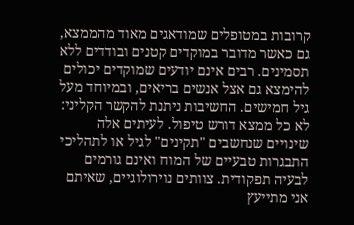קרובות במטופלים שמודאגים מאוד מהממצא, גם כאשר מדובר במוקדים קטנים ובודדים ללא תסמינים. רבים אינם יודעים שמוקדים יכולים להימצא גם אצל אנשים בריאים, ובמיוחד מעל גיל חמישים. החשיבות ניתנת להקשר הקליני: לא כל ממצא דורש טיפול. לעיתים אלה שינויים שנחשבים "תקינים" לגיל או לתהליכי התבגרות טבעיים של המוח ואינם גורמים לבעיה תפקודית. צוותים נוירולוגיים, שאיתם אני מתייעץ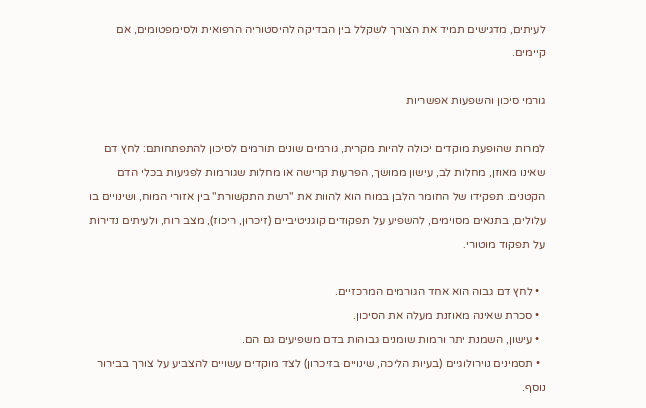לעיתים, מדגישים תמיד את הצורך לשקלל בין הבדיקה להיסטוריה הרפואית ולסימפטומים, אם קיימים.

גורמי סיכון והשפעות אפשריות

למרות שהופעת מוקדים יכולה להיות מקרית, גורמים שונים תורמים לסיכון להתפתחותם: לחץ דם שאינו מאוזן, מחלות לב, עישון ממושך, הפרעות קרישה או מחלות שגורמות לפגיעות בכלי הדם הקטנים. תפקידו של החומר הלבן במוח הוא להוות את "רשת התקשורת" בין אזורי המוח, ושינויים בו עלולים, בתנאים מסוימים, להשפיע על תפקודים קוגניטיביים (זיכרון, ריכוז), מצב רוח, ולעיתים נדירות על תפקוד מוטורי.

  • לחץ דם גבוה הוא אחד הגורמים המרכזיים.
  • סכרת שאינה מאוזנת מעלה את הסיכון.
  • עישון, השמנת יתר ורמות שומנים גבוהות בדם משפיעים גם הם.
  • תסמינים נוירולוגיים (בעיות הליכה, שינויים בזיכרון) לצד מוקדים עשויים להצביע על צורך בבירור נוסף.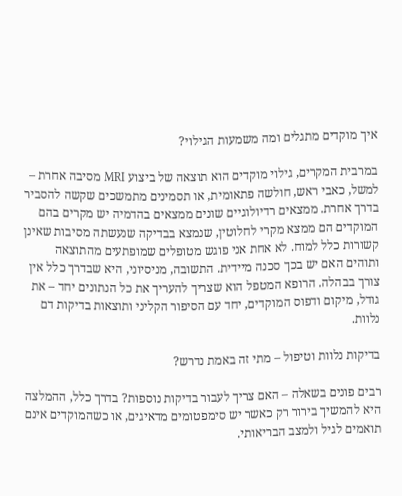איך מוקדים מתגלים ומה משמעות הגילוי?

במרבית המקרים, גילוי מוקדים הוא תוצאה של ביצוע MRI מסיבה אחרת – למשל, כאבי ראש, חולשה פתאומית, או תסמינים מתמשכים שקשה להסביר בדרך אחרת. ממצאים רדיולוגיים שונים ממצאים בהדמיה יש מקרים בהם המוקדים הם ממצא מקרי לחלוטין, שנמצא בבדיקה שנעשתה מסיבות שאינן קשורות כלל למוח. לא אחת אני פוגש מטופלים שמופתעים מהתוצאה ותוהים האם יש בכך סכנה מיידית. התשובה, מניסיוני, היא שבדרך כלל אין צורך בבהלה. הרופא המטפל הוא שצריך להעריך את כל הנתונים יחד – את גודל, מיקום ודפוס המוקדים, יחד עם הסיפור הקליני ותוצאות בדיקות דם נלוות.

בדיקות נלוות וטיפול – מתי זה באמת נדרש?

רבים פונים בשאלה – האם צריך לעבור בדיקות נוספות? בדרך כלל, ההמלצה היא להמשיך בירור רק כאשר יש סימפטומים מדאיגים, או כשהמוקדים אינם תואמים לגיל ולמצב הבריאותי.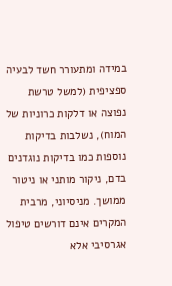במידה ומתעורר חשד לבעיה ספציפית (למשל טרשת נפוצה או דלקות כרוניות של המוח), נשלבות בדיקות נוספות כמו בדיקות נוגדנים בדם, ניקור מותני או ניטור ממושך. מניסיוני, מרבית המקרים אינם דורשים טיפול אגרסיבי אלא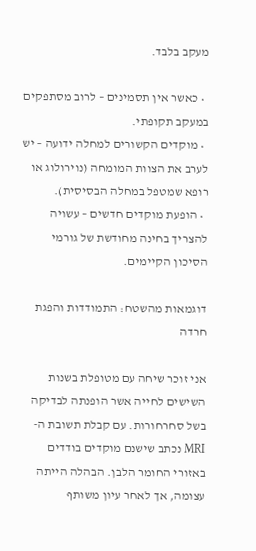מעקב בלבד.

  • כאשר אין תסמינים – לרוב מסתפקים במעקב תקופתי.
  • מוקדים הקשורים למחלה ידועה – יש לערב את הצוות המומחה (נוירולוג או רופא שמטפל במחלה הבסיסית).
  • הופעת מוקדים חדשים – עשויה להצריך בחינה מחודשת של גורמי הסיכון הקיימים.

דוגמאות מהשטח: התמודדות והפגת חרדה

אני זוכר שיחה עם מטופלת בשנות השישים לחייה אשר הופנתה לבדיקה בשל סחרחורות. עם קבלת תשובת ה-MRI נכתב שישנם מוקדים בודדים באזורי החומר הלבן. הבהלה הייתה עצומה, אך לאחר עיון משותף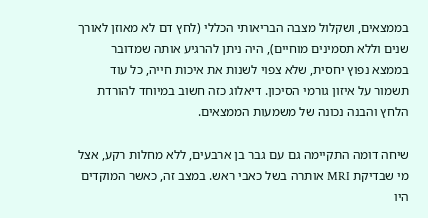בממצאים, ושקלול מצבה הבריאותי הכללי (לחץ דם לא מאוזן לאורך שנים וללא תסמינים מוחיים), היה ניתן להרגיע אותה שמדובר בממצא נפוץ יחסית, שלא צפוי לשנות את איכות חייה, כל עוד תשמור על איזון גורמי הסיכון. דיאלוג כזה חשוב במיוחד להורדת הלחץ והבנה נכונה של משמעות הממצאים.

שיחה דומה התקיימה גם עם גבר בן ארבעים, ללא מחלות רקע, אצל מי שבדיקת MRI אותרה בשל כאבי ראש. במצב זה, כאשר המוקדים היו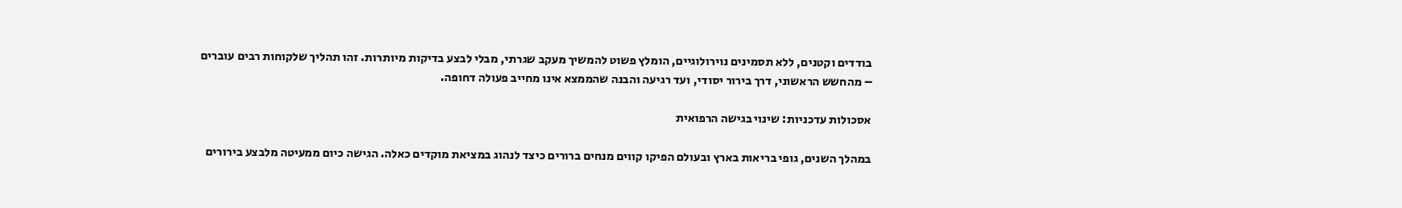בודדים וקטנים, ללא תסמינים נוירולוגיים, הומלץ פשוט להמשיך מעקב שגרתי, מבלי לבצע בדיקות מיותרות. זהו תהליך שלקוחות רבים עוברים – מהחשש הראשוני, דרך בירור יסודי, ועד רגיעה והבנה שהממצא אינו מחייב פעולה דחופה.

אסכולות עדכניות: שינוי בגישה הרפואית

במהלך השנים, גופי בריאות בארץ ובעולם הפיקו קווים מנחים ברורים כיצד לנהוג במציאת מוקדים כאלה. הגישה כיום ממעיטה מלבצע בירורים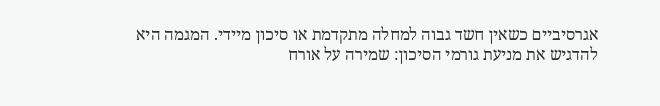אגרסיביים כשאין חשד גבוה למחלה מתקדמת או סיכון מיידי. המגמה היא להדגיש את מניעת גורמי הסיכון: שמירה על אורח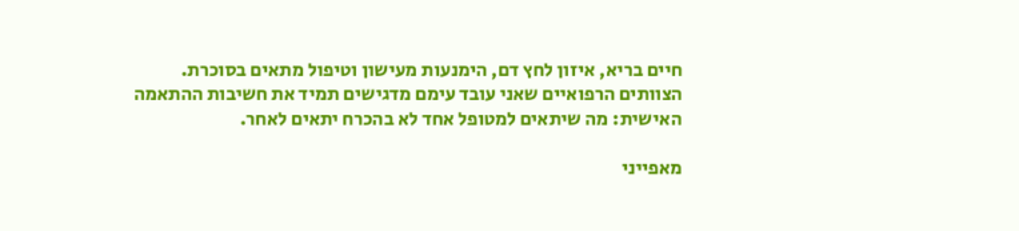חיים בריא, איזון לחץ דם, הימנעות מעישון וטיפול מתאים בסוכרת. הצוותים הרפואיים שאני עובד עימם מדגישים תמיד את חשיבות ההתאמה האישית: מה שיתאים למטופל אחד לא בהכרח יתאים לאחר.

מאפייני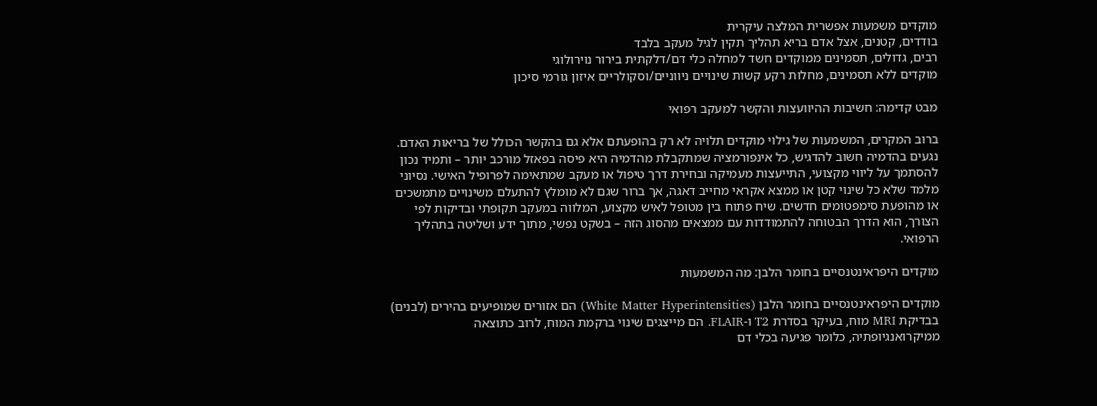מוקדים משמעות אפשרית המלצה עיקרית
בודדים, קטנים, אצל אדם בריא תהליך תקין לגיל מעקב בלבד
רבים, גדולים, תסמינים ממוקדים חשד למחלה כלי דם/דלקתית בירור נוירולוגי
מוקדים ללא תסמינים, מחלות רקע קשות שינויים ניווניים/וסקולריים איזון גורמי סיכון

מבט קדימה: חשיבות ההיוועצות והקשר למעקב רפואי

ברוב המקרים, המשמעות של גילוי מוקדים תלויה לא רק בהופעתם אלא גם בהקשר הכולל של בריאות האדם. נגעים בהדמיה חשוב להדגיש, כל אינפורמציה שמתקבלת מהדמיה היא פיסה בפאזל מורכב יותר – ותמיד נכון להסתמך על ליווי מקצועי, התייעצות מעמיקה ובחירת דרך טיפול או מעקב שמתאימה לפרופיל האישי. נסיוני מלמד שלא כל שינוי קטן או ממצא אקראי מחייב דאגה, אך ברור שגם לא מומלץ להתעלם משינויים מתמשכים או מהופעת סימפטומים חדשים. שיח פתוח בין מטופל לאיש מקצוע, המלווה במעקב תקופתי ובדיקות לפי הצורך, הוא הדרך הבטוחה להתמודדות עם ממצאים מהסוג הזה – בשקט נפשי, מתוך ידע ושליטה בתהליך הרפואי.

מוקדים היפראינטנסיים בחומר הלבן: מה המשמעות

מוקדים היפראינטנסיים בחומר הלבן (White Matter Hyperintensities) הם אזורים שמופיעים בהירים (לבנים) בבדיקת MRI מוח, בעיקר בסדרת T2 ו-FLAIR. הם מייצגים שינוי ברקמת המוח, לרוב כתוצאה ממיקרואנגיופתיה, כלומר פגיעה בכלי דם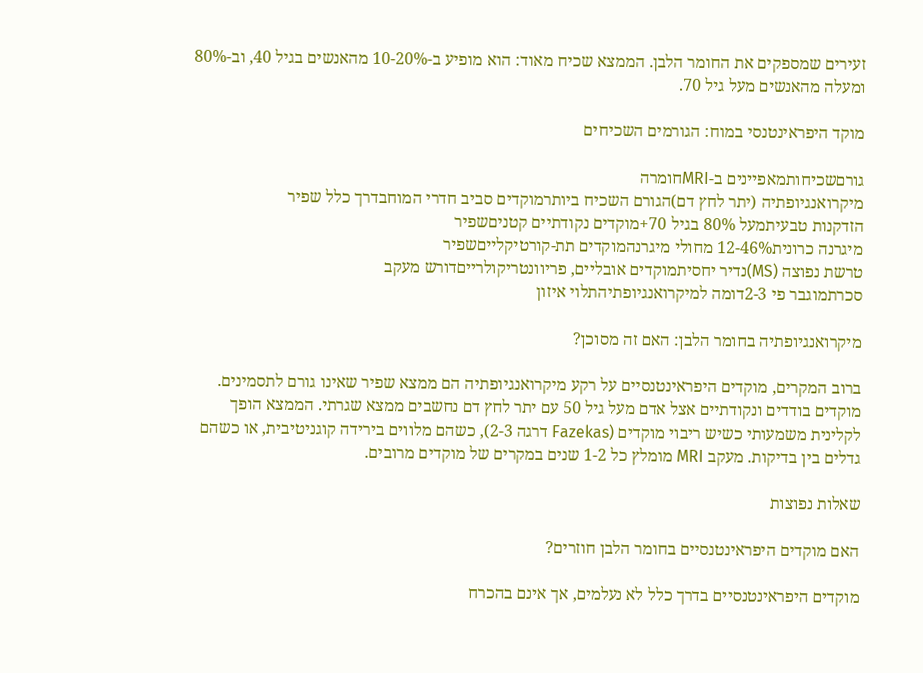זעירים שמספקים את החומר הלבן. הממצא שכיח מאוד: הוא מופיע ב-10-20% מהאנשים בגיל 40, וב-80% ומעלה מהאנשים מעל גיל 70.

מוקד היפראינטנסי במוח: הגורמים השכיחים

גורםשכיחותמאפיינים ב-MRIחומרה
מיקרואנגיופתיה (יתר לחץ דם)הגורם השכיח ביותרמוקדים סביב חדרי המוחבדרך כלל שפיר
הזדקנות טבעיתמעל 80% בגיל 70+מוקדים נקודתיים קטניםשפיר
מיגרנה כרונית12-46% מחולי מיגרנהמוקדים תת-קורטיקלייםשפיר
טרשת נפוצה (MS)נדיר יחסיתמוקדים אובליים, פריוונטריקולרייםדורש מעקב
סכרתמוגבר פי 2-3דומה למיקרואנגיופתיהתלוי איזון

מיקרואנגיופתיה בחומר הלבן: האם זה מסוכן?

ברוב המקרים, מוקדים היפראינטנסיים על רקע מיקרואנגיופתיה הם ממצא שפיר שאינו גורם לתסמינים. מוקדים בודדים ונקודתיים אצל אדם מעל גיל 50 עם יתר לחץ דם נחשבים ממצא שגרתי. הממצא הופך לקלינית משמעותי כשיש ריבוי מוקדים (Fazekas דרגה 2-3), כשהם מלווים בירידה קוגניטיבית, או כשהם גדלים בין בדיקות. מעקב MRI מומלץ כל 1-2 שנים במקרים של מוקדים מרובים.

שאלות נפוצות

האם מוקדים היפראינטנסיים בחומר הלבן חוזרים?

מוקדים היפראינטנסיים בדרך כלל לא נעלמים, אך אינם בהכרח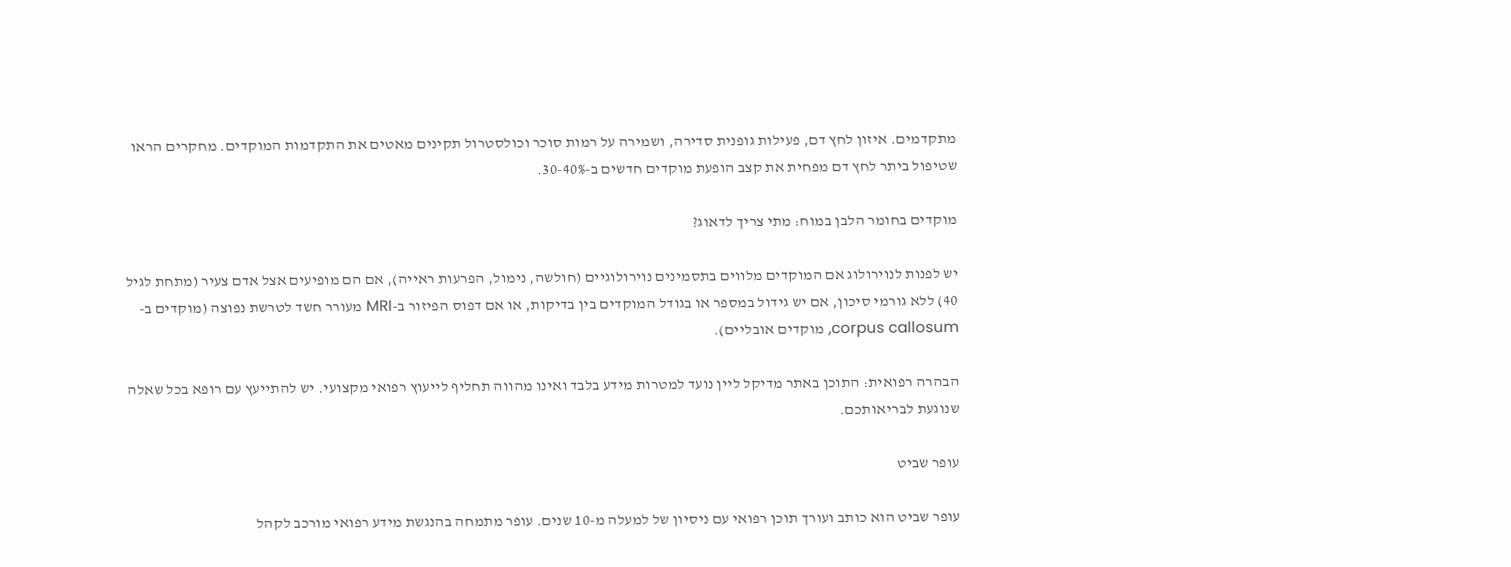מתקדמים. איזון לחץ דם, פעילות גופנית סדירה, ושמירה על רמות סוכר וכולסטרול תקינים מאטים את התקדמות המוקדים. מחקרים הראו שטיפול ביתר לחץ דם מפחית את קצב הופעת מוקדים חדשים ב-30-40%.

מוקדים בחומר הלבן במוח: מתי צריך לדאוג?

יש לפנות לנוירולוג אם המוקדים מלווים בתסמינים נוירולוגיים (חולשה, נימול, הפרעות ראייה), אם הם מופיעים אצל אדם צעיר (מתחת לגיל 40) ללא גורמי סיכון, אם יש גידול במספר או בגודל המוקדים בין בדיקות, או אם דפוס הפיזור ב-MRI מעורר חשד לטרשת נפוצה (מוקדים ב-corpus callosum, מוקדים אובליים).

הבהרה רפואית: התוכן באתר מדיקל ליין נועד למטרות מידע בלבד ואינו מהווה תחליף לייעוץ רפואי מקצועי. יש להתייעץ עם רופא בכל שאלה שנוגעת לבריאותכם.

עופר שביט

עופר שביט הוא כותב ועורך תוכן רפואי עם ניסיון של למעלה מ-10 שנים. עופר מתמחה בהנגשת מידע רפואי מורכב לקהל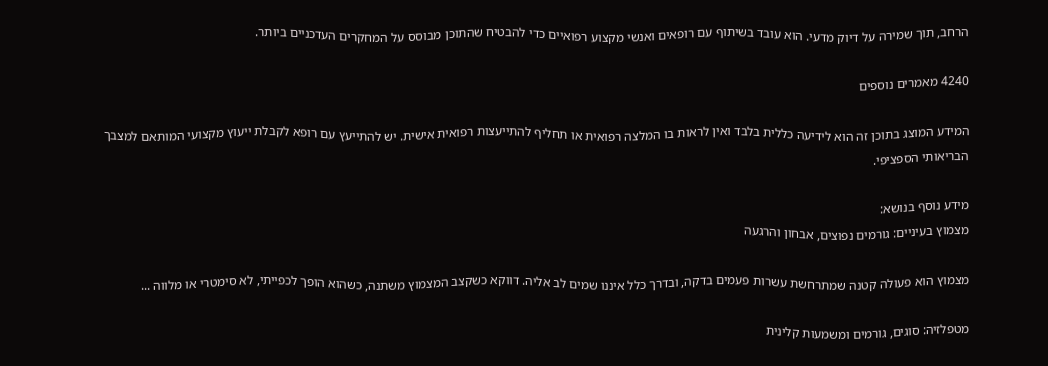הרחב, תוך שמירה על דיוק מדעי. הוא עובד בשיתוף עם רופאים ואנשי מקצוע רפואיים כדי להבטיח שהתוכן מבוסס על המחקרים העדכניים ביותר.

4240 מאמרים נוספים

המידע המוצג בתוכן זה הוא לידיעה כללית בלבד ואין לראות בו המלצה רפואית או תחליף להתייעצות רפואית אישית. יש להתייעץ עם רופא לקבלת ייעוץ מקצועי המותאם למצבך הבריאותי הספציפי.

מידע נוסף בנושא:
מצמוץ בעיניים: גורמים נפוצים, אבחון והרגעה

מצמוץ הוא פעולה קטנה שמתרחשת עשרות פעמים בדקה, ובדרך כלל איננו שמים לב אליה. דווקא כשקצב המצמוץ משתנה, כשהוא הופך לכפייתי, לא סימטרי או מלווה ...

מטפלזיה: סוגים, גורמים ומשמעות קלינית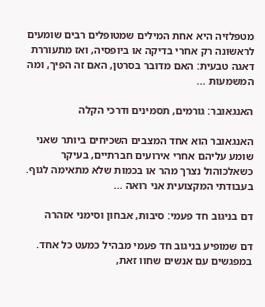מטפלזיה היא אחת המילים שמטופלים רבים שומעים לראשונה רק אחרי בדיקה או ביופסיה, ואז מתעוררת דאגה טבעית: האם מדובר בסרטן, האם זה הפיך, ומה המשמעות ...

האנגאובר: גורמים, תסמינים ודרכי הקלה

האנגאובר הוא אחד המצבים השכיחים ביותר שאני שומע עליהם אחרי אירועים חברתיים, בעיקר כשאלכוהול נצרך מהר או בכמות שלא מתאימה לגוף. בעבודתי המקצועית אני רואה ...

דם בניגוב חד פעמי: סיבות, אבחון וסימני אזהרה

דם שמופיע בניגוב חד פעמי מבהיל כמעט כל אחד. במפגשים עם אנשים שחוו זאת,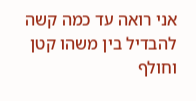אני רואה עד כמה קשה להבדיל בין משהו קטן וחולף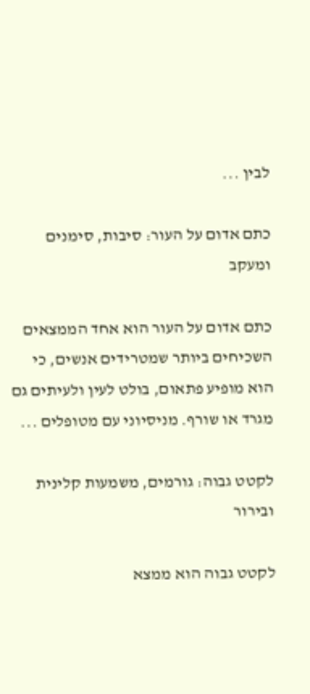לבין ...

כתם אדום על העור: סיבות, סימנים ומעקב

כתם אדום על העור הוא אחד הממצאים השכיחים ביותר שמטרידים אנשים, כי הוא מופיע פתאום, בולט לעין ולעיתים גם מגרד או שורף. מניסיוני עם מטופלים ...

לקטט גבוה: גורמים, משמעות קלינית ובירור

לקטט גבוה הוא ממצא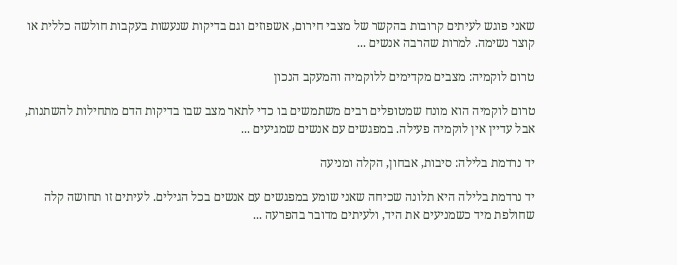שאני פוגש לעיתים קרובות בהקשר של מצבי חירום, אשפוזים וגם בדיקות שנעשות בעקבות חולשה כללית או קוצר נשימה. למרות שהרבה אנשים ...

טרום לוקמיה: מצבים מקדימים ללוקמיה והמעקב הנכון

טרום לוקמיה הוא מונח שמטופלים רבים משתמשים בו כדי לתאר מצב שבו בדיקות הדם מתחילות להשתנות, אבל עדיין אין לוקמיה פעילה. במפגשים עם אנשים שמגיעים ...

יד נרדמת בלילה: סיבות, אבחון, הקלה ומניעה

יד נרדמת בלילה היא תלונה שכיחה שאני שומע במפגשים עם אנשים בכל הגילים. לעיתים זו תחושה קלה שחולפת מיד כשמניעים את היד, ולעיתים מדובר בהפרעה ...